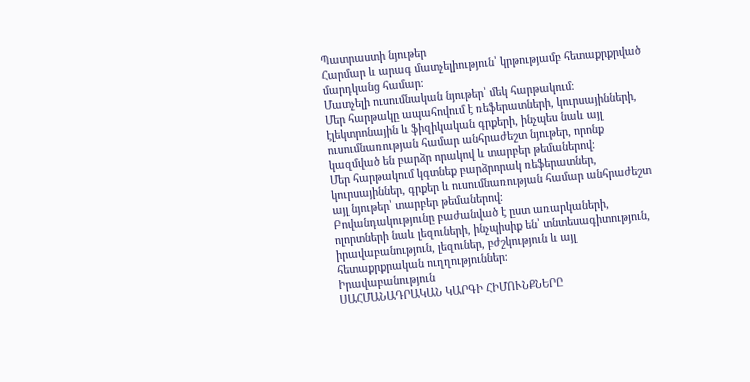Պատրաստի նյութեր
Հարմար և արագ մատչելիություն՝ կրթությամբ հետաքրքրված մարդկանց համար։
Մատչելի ուսումնական նյութեր՝ մեկ հարթակում։
Մեր հարթակը ապահովում է ռեֆերատների, կուրսայինների, էլեկտրոնային և ֆիզիկական գրքերի, ինչպես նաև այլ ուսումնառության համար անհրաժեշտ նյութեր, որոնք կազմված են բարձր որակով և տարբեր թեմաներով։
Մեր հարթակում կգտնեք բարձրորակ ռեֆերատներ, կուրսայիններ, գրքեր և ուսումնառության համար անհրաժեշտ այլ նյութեր՝ տարբեր թեմաներով։
Բովանդակությունը բաժանված է ըստ առարկաների, ոլորտների նաև լեզուների, ինչպիսիք են՝ տնտեսագիտություն, իրավաբանություն, լեզուներ, բժշկություն և այլ հետաքրքրական ուղղություններ։
Իրավաբանություն
ՍԱՀՄԱՆԱԴՐԱԿԱՆ ԿԱՐԳԻ ՀԻՄՈՒՆՔՆԵՐԸ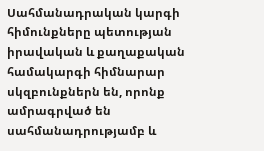Սահմանադրական կարգի հիմունքները պետության իրավական և քաղաքական համակարգի հիմնարար սկզբունքներն են, որոնք ամրագրված են սահմանադրությամբ և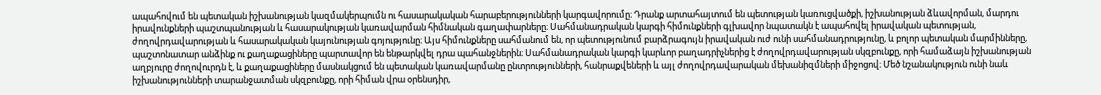ապահովում են պետական իշխանության կազմակերպումն ու հասարակական հարաբերությունների կարգավորումը։ Դրանք արտահայտում են պետության կառուցվածքի, իշխանության ձևավորման, մարդու իրավունքների պաշտպանության և հասարակության կառավարման հիմնական գաղափարները։ Սահմանադրական կարգի հիմունքների գլխավոր նպատակն է ապահովել իրավական պետության, ժողովրդավարության և հասարակական կայունության գոյությունը։ Այս հիմունքները սահմանում են, որ պետությունում բարձրագույն իրավական ուժ ունի սահմանադրությունը, և բոլոր պետական մարմինները, պաշտոնատար անձինք ու քաղաքացիները պարտավոր են ենթարկվել դրա պահանջներին։ Սահմանադրական կարգի կարևոր բաղադրիչներից է ժողովրդավարության սկզբունքը, որի համաձայն իշխանության աղբյուրը ժողովուրդն է, և քաղաքացիները մասնակցում են պետական կառավարմանը ընտրությունների, հանրաքվեների և այլ ժողովրդավարական մեխանիզմների միջոցով։ Մեծ նշանակություն ունի նաև իշխանությունների տարանջատման սկզբունքը, որի հիման վրա օրենսդիր,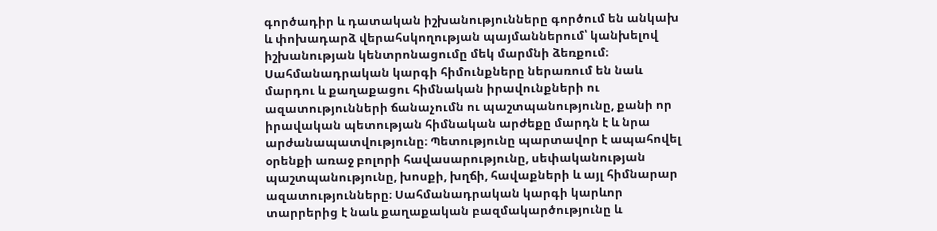գործադիր և դատական իշխանությունները գործում են անկախ և փոխադարձ վերահսկողության պայմաններում՝ կանխելով իշխանության կենտրոնացումը մեկ մարմնի ձեռքում։ Սահմանադրական կարգի հիմունքները ներառում են նաև մարդու և քաղաքացու հիմնական իրավունքների ու ազատությունների ճանաչումն ու պաշտպանությունը, քանի որ իրավական պետության հիմնական արժեքը մարդն է և նրա արժանապատվությունը։ Պետությունը պարտավոր է ապահովել օրենքի առաջ բոլորի հավասարությունը, սեփականության պաշտպանությունը, խոսքի, խղճի, հավաքների և այլ հիմնարար ազատությունները։ Սահմանադրական կարգի կարևոր տարրերից է նաև քաղաքական բազմակարծությունը և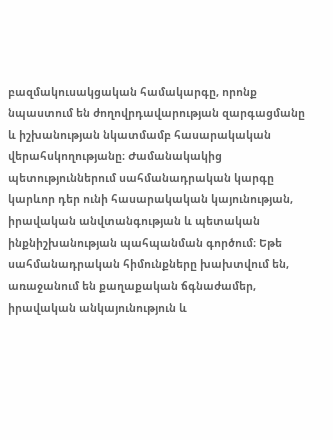բազմակուսակցական համակարգը, որոնք նպաստում են ժողովրդավարության զարգացմանը և իշխանության նկատմամբ հասարակական վերահսկողությանը։ Ժամանակակից պետություններում սահմանադրական կարգը կարևոր դեր ունի հասարակական կայունության, իրավական անվտանգության և պետական ինքնիշխանության պահպանման գործում։ Եթե սահմանադրական հիմունքները խախտվում են, առաջանում են քաղաքական ճգնաժամեր, իրավական անկայունություն և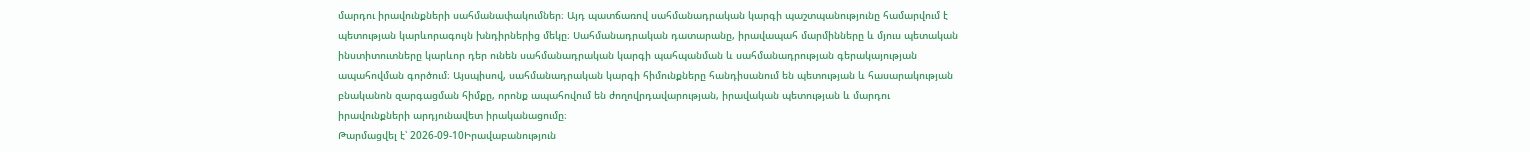մարդու իրավունքների սահմանափակումներ։ Այդ պատճառով սահմանադրական կարգի պաշտպանությունը համարվում է պետության կարևորագույն խնդիրներից մեկը։ Սահմանադրական դատարանը, իրավապահ մարմինները և մյուս պետական ինստիտուտները կարևոր դեր ունեն սահմանադրական կարգի պահպանման և սահմանադրության գերակայության ապահովման գործում։ Այսպիսով, սահմանադրական կարգի հիմունքները հանդիսանում են պետության և հասարակության բնականոն զարգացման հիմքը, որոնք ապահովում են ժողովրդավարության, իրավական պետության և մարդու իրավունքների արդյունավետ իրականացումը։
Թարմացվել է՝ 2026-09-10Իրավաբանություն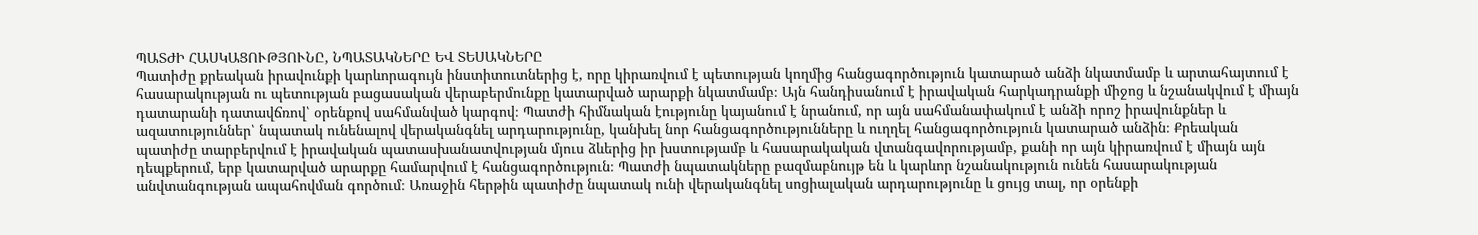ՊԱՏԺԻ ՀԱՍԿԱՑՈՒԹՅՈՒՆԸ, ՆՊԱՏԱԿՆԵՐԸ ԵՎ ՏԵՍԱԿՆԵՐԸ
Պատիժը քրեական իրավունքի կարևորագույն ինստիտուտներից է, որը կիրառվում է պետության կողմից հանցագործություն կատարած անձի նկատմամբ և արտահայտում է հասարակության ու պետության բացասական վերաբերմունքը կատարված արարքի նկատմամբ։ Այն հանդիսանում է իրավական հարկադրանքի միջոց և նշանակվում է միայն դատարանի դատավճռով՝ օրենքով սահմանված կարգով։ Պատժի հիմնական էությունը կայանում է նրանում, որ այն սահմանափակում է անձի որոշ իրավունքներ և ազատություններ՝ նպատակ ունենալով վերականգնել արդարությունը, կանխել նոր հանցագործությունները և ուղղել հանցագործություն կատարած անձին։ Քրեական պատիժը տարբերվում է իրավական պատասխանատվության մյուս ձևերից իր խստությամբ և հասարակական վտանգավորությամբ, քանի որ այն կիրառվում է միայն այն դեպքերում, երբ կատարված արարքը համարվում է հանցագործություն։ Պատժի նպատակները բազմաբնույթ են և կարևոր նշանակություն ունեն հասարակության անվտանգության ապահովման գործում։ Առաջին հերթին պատիժը նպատակ ունի վերականգնել սոցիալական արդարությունը և ցույց տալ, որ օրենքի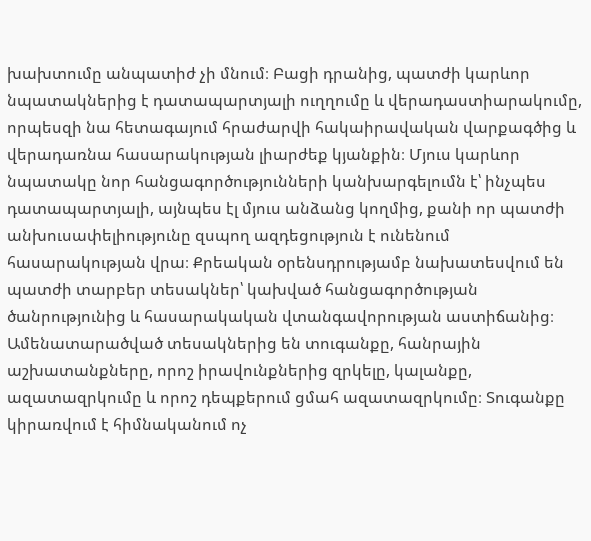խախտումը անպատիժ չի մնում։ Բացի դրանից, պատժի կարևոր նպատակներից է դատապարտյալի ուղղումը և վերադաստիարակումը, որպեսզի նա հետագայում հրաժարվի հակաիրավական վարքագծից և վերադառնա հասարակության լիարժեք կյանքին։ Մյուս կարևոր նպատակը նոր հանցագործությունների կանխարգելումն է՝ ինչպես դատապարտյալի, այնպես էլ մյուս անձանց կողմից, քանի որ պատժի անխուսափելիությունը զսպող ազդեցություն է ունենում հասարակության վրա։ Քրեական օրենսդրությամբ նախատեսվում են պատժի տարբեր տեսակներ՝ կախված հանցագործության ծանրությունից և հասարակական վտանգավորության աստիճանից։ Ամենատարածված տեսակներից են տուգանքը, հանրային աշխատանքները, որոշ իրավունքներից զրկելը, կալանքը, ազատազրկումը և որոշ դեպքերում ցմահ ազատազրկումը։ Տուգանքը կիրառվում է հիմնականում ոչ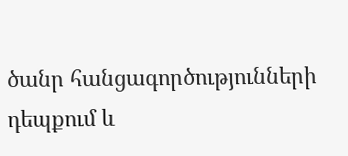ծանր հանցագործությունների դեպքում և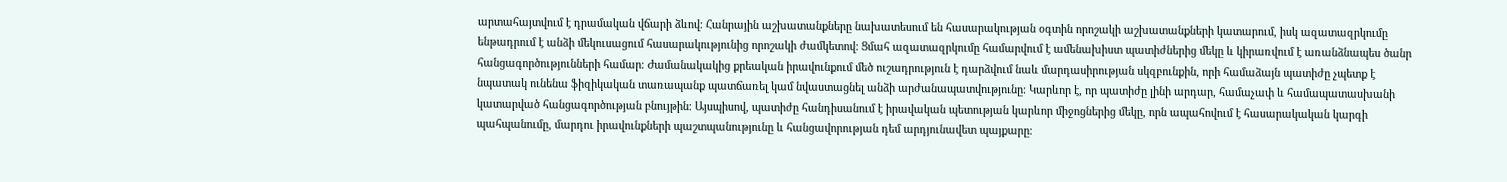արտահայտվում է դրամական վճարի ձևով։ Հանրային աշխատանքները նախատեսում են հասարակության օգտին որոշակի աշխատանքների կատարում, իսկ ազատազրկումը ենթադրում է անձի մեկուսացում հասարակությունից որոշակի ժամկետով։ Ցմահ ազատազրկումը համարվում է ամենախիստ պատիժներից մեկը և կիրառվում է առանձնապես ծանր հանցագործությունների համար։ Ժամանակակից քրեական իրավունքում մեծ ուշադրություն է դարձվում նաև մարդասիրության սկզբունքին, որի համաձայն պատիժը չպետք է նպատակ ունենա ֆիզիկական տառապանք պատճառել կամ նվաստացնել անձի արժանապատվությունը։ Կարևոր է, որ պատիժը լինի արդար, համաչափ և համապատասխանի կատարված հանցագործության բնույթին։ Այսպիսով, պատիժը հանդիսանում է իրավական պետության կարևոր միջոցներից մեկը, որն ապահովում է հասարակական կարգի պահպանումը, մարդու իրավունքների պաշտպանությունը և հանցավորության դեմ արդյունավետ պայքարը։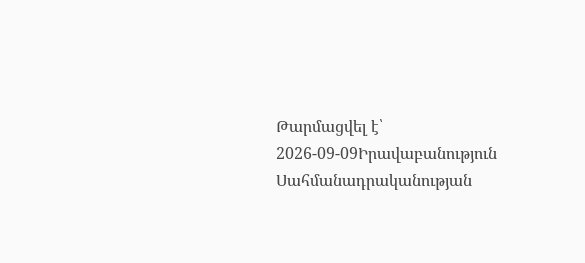Թարմացվել է՝ 2026-09-09Իրավաբանություն
Սահմանադրականության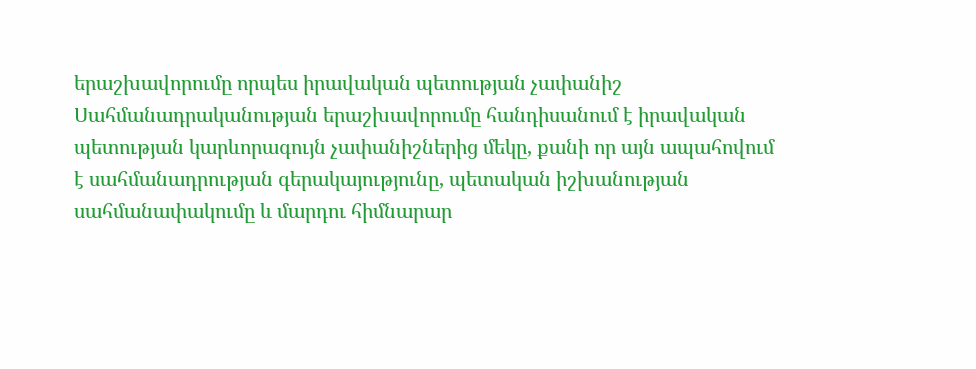երաշխավորումը որպես իրավական պետության չափանիշ
Սահմանադրականության երաշխավորումը հանդիսանում է իրավական պետության կարևորագույն չափանիշներից մեկը, քանի որ այն ապահովում է սահմանադրության գերակայությունը, պետական իշխանության սահմանափակումը և մարդու հիմնարար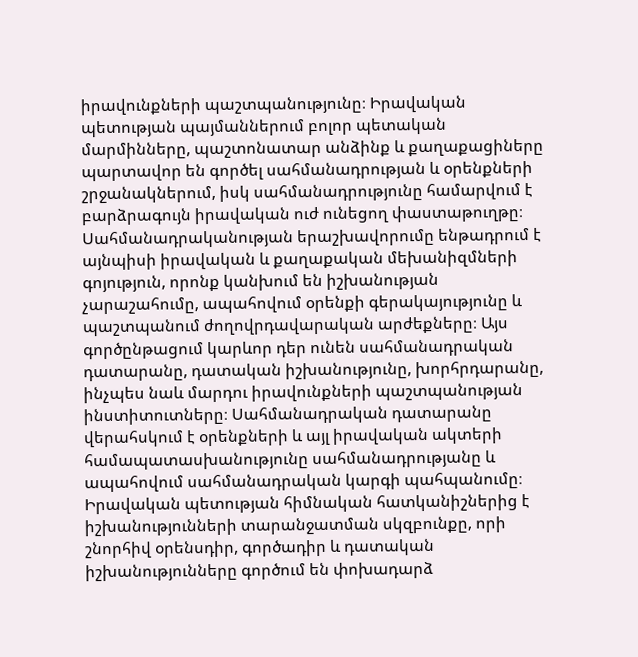իրավունքների պաշտպանությունը։ Իրավական պետության պայմաններում բոլոր պետական մարմինները, պաշտոնատար անձինք և քաղաքացիները պարտավոր են գործել սահմանադրության և օրենքների շրջանակներում, իսկ սահմանադրությունը համարվում է բարձրագույն իրավական ուժ ունեցող փաստաթուղթը։ Սահմանադրականության երաշխավորումը ենթադրում է այնպիսի իրավական և քաղաքական մեխանիզմների գոյություն, որոնք կանխում են իշխանության չարաշահումը, ապահովում օրենքի գերակայությունը և պաշտպանում ժողովրդավարական արժեքները։ Այս գործընթացում կարևոր դեր ունեն սահմանադրական դատարանը, դատական իշխանությունը, խորհրդարանը, ինչպես նաև մարդու իրավունքների պաշտպանության ինստիտուտները։ Սահմանադրական դատարանը վերահսկում է օրենքների և այլ իրավական ակտերի համապատասխանությունը սահմանադրությանը և ապահովում սահմանադրական կարգի պահպանումը։ Իրավական պետության հիմնական հատկանիշներից է իշխանությունների տարանջատման սկզբունքը, որի շնորհիվ օրենսդիր, գործադիր և դատական իշխանությունները գործում են փոխադարձ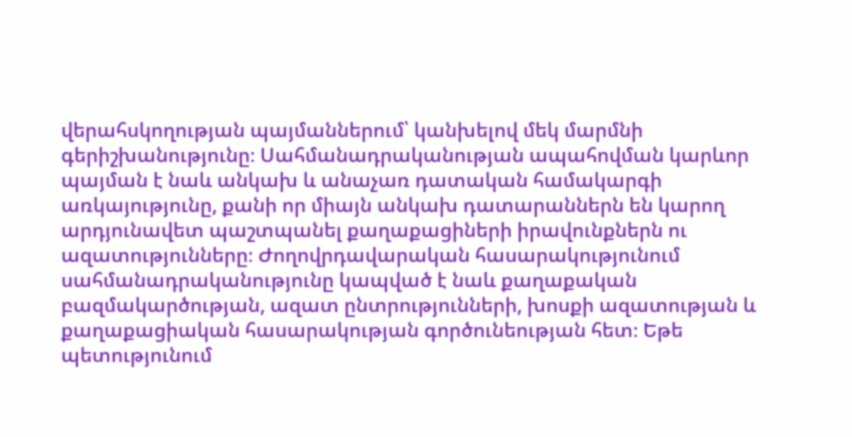վերահսկողության պայմաններում՝ կանխելով մեկ մարմնի գերիշխանությունը։ Սահմանադրականության ապահովման կարևոր պայման է նաև անկախ և անաչառ դատական համակարգի առկայությունը, քանի որ միայն անկախ դատարաններն են կարող արդյունավետ պաշտպանել քաղաքացիների իրավունքներն ու ազատությունները։ Ժողովրդավարական հասարակությունում սահմանադրականությունը կապված է նաև քաղաքական բազմակարծության, ազատ ընտրությունների, խոսքի ազատության և քաղաքացիական հասարակության գործունեության հետ։ Եթե պետությունում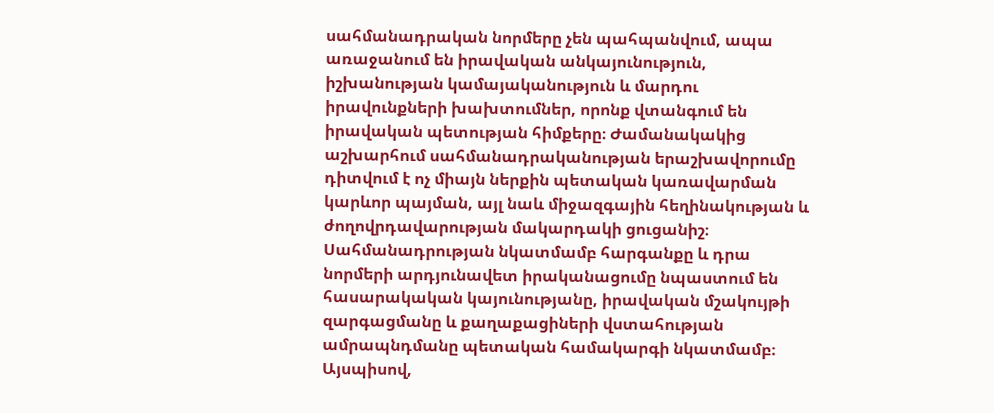սահմանադրական նորմերը չեն պահպանվում, ապա առաջանում են իրավական անկայունություն, իշխանության կամայականություն և մարդու իրավունքների խախտումներ, որոնք վտանգում են իրավական պետության հիմքերը։ Ժամանակակից աշխարհում սահմանադրականության երաշխավորումը դիտվում է ոչ միայն ներքին պետական կառավարման կարևոր պայման, այլ նաև միջազգային հեղինակության և ժողովրդավարության մակարդակի ցուցանիշ։ Սահմանադրության նկատմամբ հարգանքը և դրա նորմերի արդյունավետ իրականացումը նպաստում են հասարակական կայունությանը, իրավական մշակույթի զարգացմանը և քաղաքացիների վստահության ամրապնդմանը պետական համակարգի նկատմամբ։ Այսպիսով,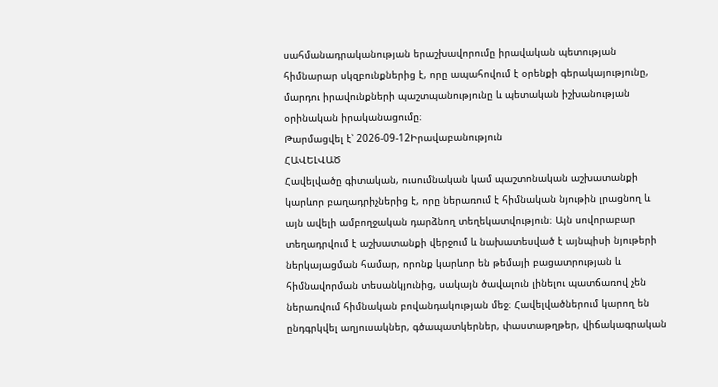սահմանադրականության երաշխավորումը իրավական պետության հիմնարար սկզբունքներից է, որը ապահովում է օրենքի գերակայությունը, մարդու իրավունքների պաշտպանությունը և պետական իշխանության օրինական իրականացումը։
Թարմացվել է՝ 2026-09-12Իրավաբանություն
ՀԱՎԵԼՎԱԾ
Հավելվածը գիտական, ուսումնական կամ պաշտոնական աշխատանքի կարևոր բաղադրիչներից է, որը ներառում է հիմնական նյութին լրացնող և այն ավելի ամբողջական դարձնող տեղեկատվություն։ Այն սովորաբար տեղադրվում է աշխատանքի վերջում և նախատեսված է այնպիսի նյութերի ներկայացման համար, որոնք կարևոր են թեմայի բացատրության և հիմնավորման տեսանկյունից, սակայն ծավալուն լինելու պատճառով չեն ներառվում հիմնական բովանդակության մեջ։ Հավելվածներում կարող են ընդգրկվել աղյուսակներ, գծապատկերներ, փաստաթղթեր, վիճակագրական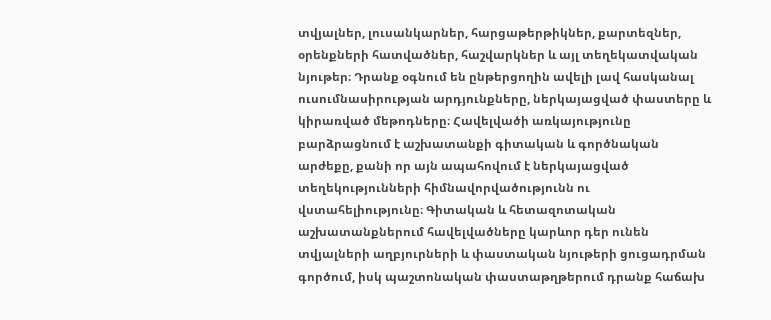տվյալներ, լուսանկարներ, հարցաթերթիկներ, քարտեզներ, օրենքների հատվածներ, հաշվարկներ և այլ տեղեկատվական նյութեր։ Դրանք օգնում են ընթերցողին ավելի լավ հասկանալ ուսումնասիրության արդյունքները, ներկայացված փաստերը և կիրառված մեթոդները։ Հավելվածի առկայությունը բարձրացնում է աշխատանքի գիտական և գործնական արժեքը, քանի որ այն ապահովում է ներկայացված տեղեկությունների հիմնավորվածությունն ու վստահելիությունը։ Գիտական և հետազոտական աշխատանքներում հավելվածները կարևոր դեր ունեն տվյալների աղբյուրների և փաստական նյութերի ցուցադրման գործում, իսկ պաշտոնական փաստաթղթերում դրանք հաճախ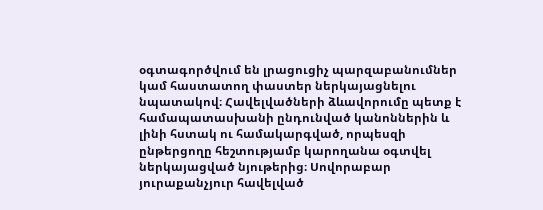օգտագործվում են լրացուցիչ պարզաբանումներ կամ հաստատող փաստեր ներկայացնելու նպատակով։ Հավելվածների ձևավորումը պետք է համապատասխանի ընդունված կանոններին և լինի հստակ ու համակարգված, որպեսզի ընթերցողը հեշտությամբ կարողանա օգտվել ներկայացված նյութերից։ Սովորաբար յուրաքանչյուր հավելված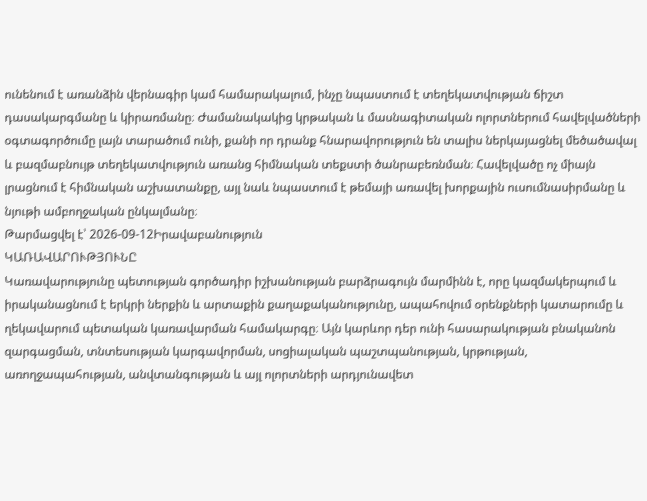ունենում է առանձին վերնագիր կամ համարակալում, ինչը նպաստում է տեղեկատվության ճիշտ դասակարգմանը և կիրառմանը։ Ժամանակակից կրթական և մասնագիտական ոլորտներում հավելվածների օգտագործումը լայն տարածում ունի, քանի որ դրանք հնարավորություն են տալիս ներկայացնել մեծածավալ և բազմաբնույթ տեղեկատվություն առանց հիմնական տեքստի ծանրաբեռնման։ Հավելվածը ոչ միայն լրացնում է հիմնական աշխատանքը, այլ նաև նպաստում է թեմայի առավել խորքային ուսումնասիրմանը և նյութի ամբողջական ընկալմանը։
Թարմացվել է՝ 2026-09-12Իրավաբանություն
ԿԱՌԱՎԱՐՈՒԹՅՈՒՆԸ
Կառավարությունը պետության գործադիր իշխանության բարձրագույն մարմինն է, որը կազմակերպում և իրականացնում է երկրի ներքին և արտաքին քաղաքականությունը, ապահովում օրենքների կատարումը և ղեկավարում պետական կառավարման համակարգը։ Այն կարևոր դեր ունի հասարակության բնականոն զարգացման, տնտեսության կարգավորման, սոցիալական պաշտպանության, կրթության, առողջապահության, անվտանգության և այլ ոլորտների արդյունավետ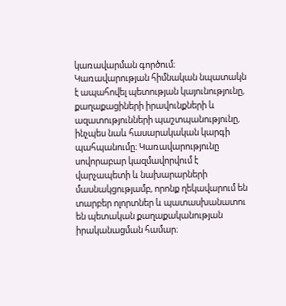կառավարման գործում։ Կառավարության հիմնական նպատակն է ապահովել պետության կայունությունը, քաղաքացիների իրավունքների և ազատությունների պաշտպանությունը, ինչպես նաև հասարակական կարգի պահպանումը։ Կառավարությունը սովորաբար կազմավորվում է վարչապետի և նախարարների մասնակցությամբ, որոնք ղեկավարում են տարբեր ոլորտներ և պատասխանատու են պետական քաղաքականության իրականացման համար։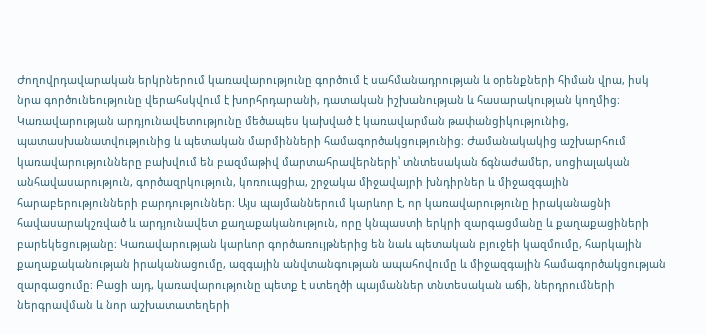Ժողովրդավարական երկրներում կառավարությունը գործում է սահմանադրության և օրենքների հիման վրա, իսկ նրա գործունեությունը վերահսկվում է խորհրդարանի, դատական իշխանության և հասարակության կողմից։ Կառավարության արդյունավետությունը մեծապես կախված է կառավարման թափանցիկությունից, պատասխանատվությունից և պետական մարմինների համագործակցությունից։ Ժամանակակից աշխարհում կառավարությունները բախվում են բազմաթիվ մարտահրավերների՝ տնտեսական ճգնաժամեր, սոցիալական անհավասարություն, գործազրկություն, կոռուպցիա, շրջակա միջավայրի խնդիրներ և միջազգային հարաբերությունների բարդություններ։ Այս պայմաններում կարևոր է, որ կառավարությունը իրականացնի հավասարակշռված և արդյունավետ քաղաքականություն, որը կնպաստի երկրի զարգացմանը և քաղաքացիների բարեկեցությանը։ Կառավարության կարևոր գործառույթներից են նաև պետական բյուջեի կազմումը, հարկային քաղաքականության իրականացումը, ազգային անվտանգության ապահովումը և միջազգային համագործակցության զարգացումը։ Բացի այդ, կառավարությունը պետք է ստեղծի պայմաններ տնտեսական աճի, ներդրումների ներգրավման և նոր աշխատատեղերի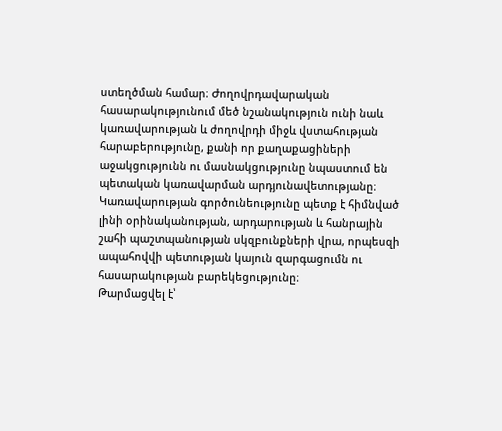ստեղծման համար։ Ժողովրդավարական հասարակությունում մեծ նշանակություն ունի նաև կառավարության և ժողովրդի միջև վստահության հարաբերությունը, քանի որ քաղաքացիների աջակցությունն ու մասնակցությունը նպաստում են պետական կառավարման արդյունավետությանը։ Կառավարության գործունեությունը պետք է հիմնված լինի օրինականության, արդարության և հանրային շահի պաշտպանության սկզբունքների վրա, որպեսզի ապահովվի պետության կայուն զարգացումն ու հասարակության բարեկեցությունը։
Թարմացվել է՝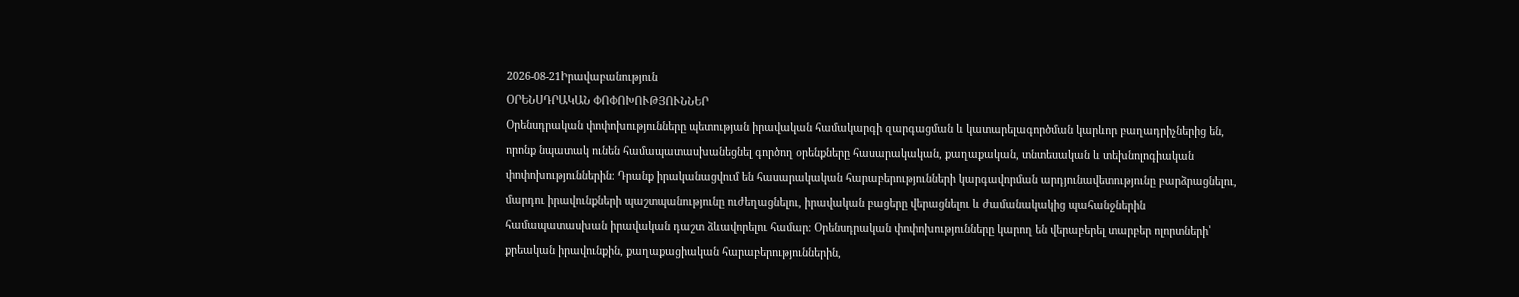2026-08-21Իրավաբանություն
ՕՐԵՆՍԴՐԱԿԱՆ ՓՈՓՈԽՈՒԹՅՈՒՆՆԵՐ
Օրենսդրական փոփոխությունները պետության իրավական համակարգի զարգացման և կատարելագործման կարևոր բաղադրիչներից են, որոնք նպատակ ունեն համապատասխանեցնել գործող օրենքները հասարակական, քաղաքական, տնտեսական և տեխնոլոգիական փոփոխություններին։ Դրանք իրականացվում են հասարակական հարաբերությունների կարգավորման արդյունավետությունը բարձրացնելու, մարդու իրավունքների պաշտպանությունը ուժեղացնելու, իրավական բացերը վերացնելու և ժամանակակից պահանջներին համապատասխան իրավական դաշտ ձևավորելու համար։ Օրենսդրական փոփոխությունները կարող են վերաբերել տարբեր ոլորտների՝ քրեական իրավունքին, քաղաքացիական հարաբերություններին,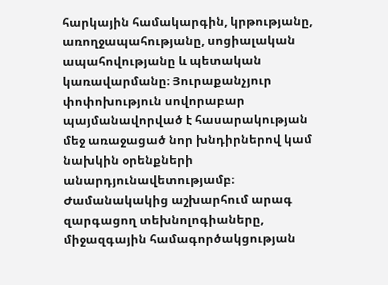հարկային համակարգին, կրթությանը, առողջապահությանը, սոցիալական ապահովությանը և պետական կառավարմանը։ Յուրաքանչյուր փոփոխություն սովորաբար պայմանավորված է հասարակության մեջ առաջացած նոր խնդիրներով կամ նախկին օրենքների անարդյունավետությամբ։ Ժամանակակից աշխարհում արագ զարգացող տեխնոլոգիաները, միջազգային համագործակցության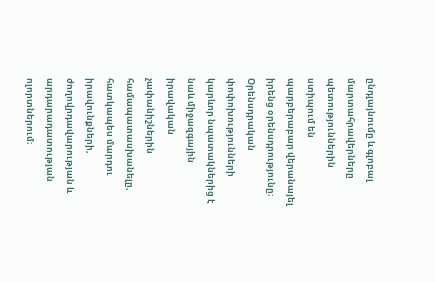ընդլայնումը և գլոբալ մարտահրավերները պետություններին ստիպում են պարբերաբար վերանայել իրենց օրենսդրությունը։ Օրենսդրական փոփոխությունների կարևոր նպատակներից է նաև միջազգային իրավական չափանիշներին համապատասխանելը, հատկապես մարդու իրավունքների, ժողովրդավարության և արդարադատության ոլորտներում։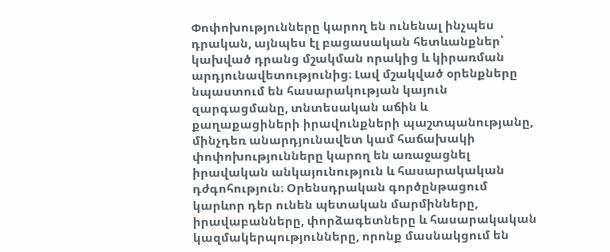Փոփոխությունները կարող են ունենալ ինչպես դրական, այնպես էլ բացասական հետևանքներ՝ կախված դրանց մշակման որակից և կիրառման արդյունավետությունից։ Լավ մշակված օրենքները նպաստում են հասարակության կայուն զարգացմանը, տնտեսական աճին և քաղաքացիների իրավունքների պաշտպանությանը, մինչդեռ անարդյունավետ կամ հաճախակի փոփոխությունները կարող են առաջացնել իրավական անկայունություն և հասարակական դժգոհություն։ Օրենսդրական գործընթացում կարևոր դեր ունեն պետական մարմինները, իրավաբանները, փորձագետները և հասարակական կազմակերպությունները, որոնք մասնակցում են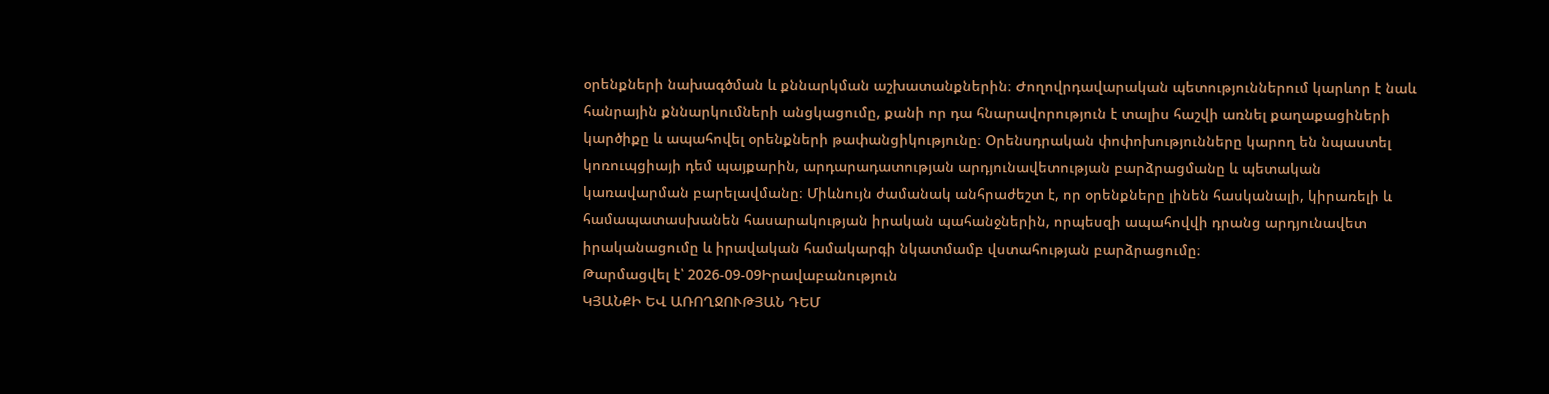օրենքների նախագծման և քննարկման աշխատանքներին։ Ժողովրդավարական պետություններում կարևոր է նաև հանրային քննարկումների անցկացումը, քանի որ դա հնարավորություն է տալիս հաշվի առնել քաղաքացիների կարծիքը և ապահովել օրենքների թափանցիկությունը։ Օրենսդրական փոփոխությունները կարող են նպաստել կոռուպցիայի դեմ պայքարին, արդարադատության արդյունավետության բարձրացմանը և պետական կառավարման բարելավմանը։ Միևնույն ժամանակ անհրաժեշտ է, որ օրենքները լինեն հասկանալի, կիրառելի և համապատասխանեն հասարակության իրական պահանջներին, որպեսզի ապահովվի դրանց արդյունավետ իրականացումը և իրավական համակարգի նկատմամբ վստահության բարձրացումը։
Թարմացվել է՝ 2026-09-09Իրավաբանություն
ԿՅԱՆՔԻ ԵՎ ԱՌՈՂՋՈՒԹՅԱՆ ԴԵՄ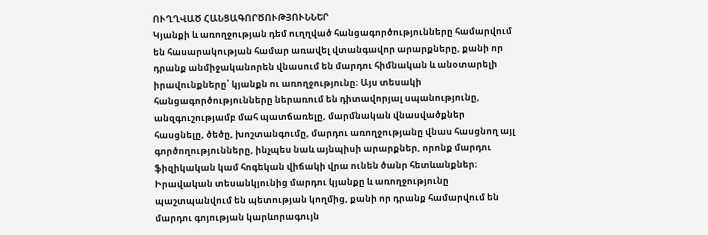ՈՒՂՂՎԱԾ ՀԱՆՑԱԳՈՐԾՈՒԹՅՈՒՆՆԵՐ
Կյանքի և առողջության դեմ ուղղված հանցագործությունները համարվում են հասարակության համար առավել վտանգավոր արարքները, քանի որ դրանք անմիջականորեն վնասում են մարդու հիմնական և անօտարելի իրավունքները՝ կյանքն ու առողջությունը։ Այս տեսակի հանցագործությունները ներառում են դիտավորյալ սպանությունը, անզգուշությամբ մահ պատճառելը, մարմնական վնասվածքներ հասցնելը, ծեծը, խոշտանգումը, մարդու առողջությանը վնաս հասցնող այլ գործողությունները, ինչպես նաև այնպիսի արարքներ, որոնք մարդու ֆիզիկական կամ հոգեկան վիճակի վրա ունեն ծանր հետևանքներ։ Իրավական տեսանկյունից մարդու կյանքը և առողջությունը պաշտպանվում են պետության կողմից, քանի որ դրանք համարվում են մարդու գոյության կարևորագույն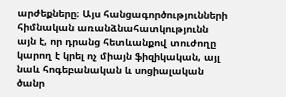արժեքները։ Այս հանցագործությունների հիմնական առանձնահատկությունն այն է, որ դրանց հետևանքով տուժողը կարող է կրել ոչ միայն ֆիզիկական, այլ նաև հոգեբանական և սոցիալական ծանր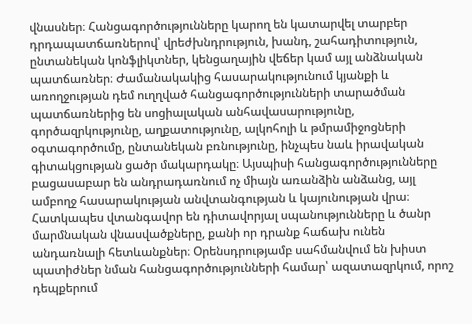վնասներ։ Հանցագործությունները կարող են կատարվել տարբեր դրդապատճառներով՝ վրեժխնդրություն, խանդ, շահադիտություն, ընտանեկան կոնֆլիկտներ, կենցաղային վեճեր կամ այլ անձնական պատճառներ։ Ժամանակակից հասարակությունում կյանքի և առողջության դեմ ուղղված հանցագործությունների տարածման պատճառներից են սոցիալական անհավասարությունը, գործազրկությունը, աղքատությունը, ալկոհոլի և թմրամիջոցների օգտագործումը, ընտանեկան բռնությունը, ինչպես նաև իրավական գիտակցության ցածր մակարդակը։ Այսպիսի հանցագործությունները բացասաբար են անդրադառնում ոչ միայն առանձին անձանց, այլ ամբողջ հասարակության անվտանգության և կայունության վրա։ Հատկապես վտանգավոր են դիտավորյալ սպանությունները և ծանր մարմնական վնասվածքները, քանի որ դրանք հաճախ ունեն անդառնալի հետևանքներ։ Օրենսդրությամբ սահմանվում են խիստ պատիժներ նման հանցագործությունների համար՝ ազատազրկում, որոշ դեպքերում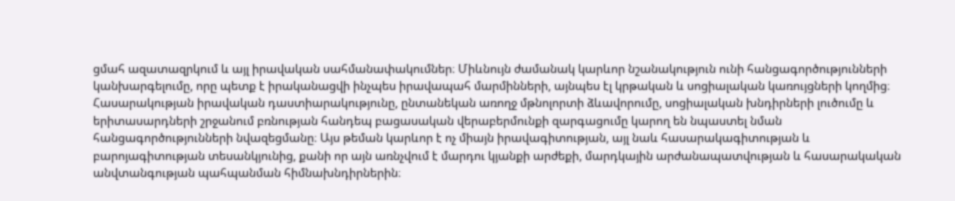ցմահ ազատազրկում և այլ իրավական սահմանափակումներ։ Միևնույն ժամանակ կարևոր նշանակություն ունի հանցագործությունների կանխարգելումը, որը պետք է իրականացվի ինչպես իրավապահ մարմինների, այնպես էլ կրթական և սոցիալական կառույցների կողմից։ Հասարակության իրավական դաստիարակությունը, ընտանեկան առողջ մթնոլորտի ձևավորումը, սոցիալական խնդիրների լուծումը և երիտասարդների շրջանում բռնության հանդեպ բացասական վերաբերմունքի զարգացումը կարող են նպաստել նման հանցագործությունների նվազեցմանը։ Այս թեման կարևոր է ոչ միայն իրավագիտության, այլ նաև հասարակագիտության և բարոյագիտության տեսանկյունից, քանի որ այն առնչվում է մարդու կյանքի արժեքի, մարդկային արժանապատվության և հասարակական անվտանգության պահպանման հիմնախնդիրներին։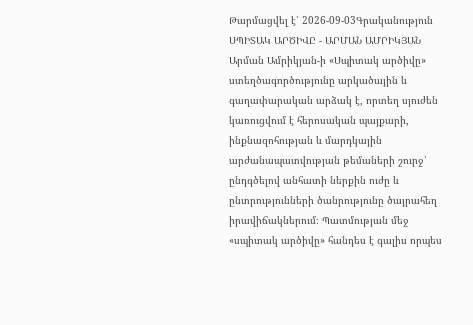Թարմացվել է՝ 2026-09-03Գրականություն
ՍՊԻՏԱԿ ԱՐԾԻՎԸ - ԱՐՄԱՆ ԱՄՐԻԿՅԱՆ
Արման Ամրիկյան-ի «Սպիտակ արծիվը» ստեղծագործությունը արկածային և գաղափարական արձակ է, որտեղ սյուժեն կառուցվում է հերոսական պայքարի, ինքնազոհության և մարդկային արժանապատվության թեմաների շուրջ՝ ընդգծելով անհատի ներքին ուժը և ընտրությունների ծանրությունը ծայրահեղ իրավիճակներում։ Պատմության մեջ «սպիտակ արծիվը» հանդես է գալիս որպես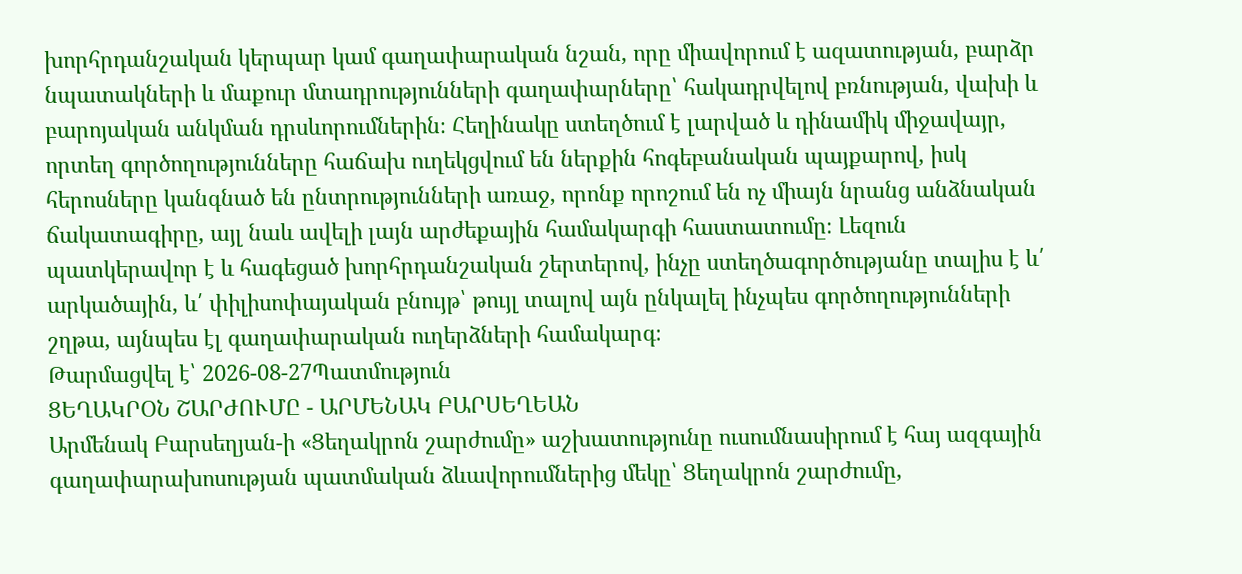խորհրդանշական կերպար կամ գաղափարական նշան, որը միավորում է ազատության, բարձր նպատակների և մաքուր մտադրությունների գաղափարները՝ հակադրվելով բռնության, վախի և բարոյական անկման դրսևորումներին։ Հեղինակը ստեղծում է լարված և դինամիկ միջավայր, որտեղ գործողությունները հաճախ ուղեկցվում են ներքին հոգեբանական պայքարով, իսկ հերոսները կանգնած են ընտրությունների առաջ, որոնք որոշում են ոչ միայն նրանց անձնական ճակատագիրը, այլ նաև ավելի լայն արժեքային համակարգի հաստատումը։ Լեզուն պատկերավոր է և հագեցած խորհրդանշական շերտերով, ինչը ստեղծագործությանը տալիս է և՛ արկածային, և՛ փիլիսոփայական բնույթ՝ թույլ տալով այն ընկալել ինչպես գործողությունների շղթա, այնպես էլ գաղափարական ուղերձների համակարգ։
Թարմացվել է՝ 2026-08-27Պատմություն
ՑԵՂԱԿՐՕՆ ՇԱՐԺՈՒՄԸ - ԱՐՄԵՆԱԿ ԲԱՐՍԵՂԵԱՆ
Արմենակ Բարսեղյան-ի «Ցեղակրոն շարժումը» աշխատությունը ուսումնասիրում է հայ ազգային գաղափարախոսության պատմական ձևավորումներից մեկը՝ Ցեղակրոն շարժումը,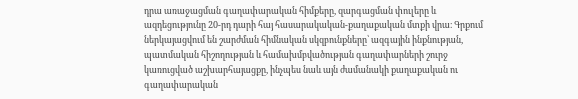դրա առաջացման գաղափարական հիմքերը, զարգացման փուլերը և ազդեցությունը 20-րդ դարի հայ հասարակական-քաղաքական մտքի վրա։ Գրքում ներկայացվում են շարժման հիմնական սկզբունքները՝ ազգային ինքնության, պատմական հիշողության և համախմբվածության գաղափարների շուրջ կառուցված աշխարհայացքը, ինչպես նաև այն ժամանակի քաղաքական ու գաղափարական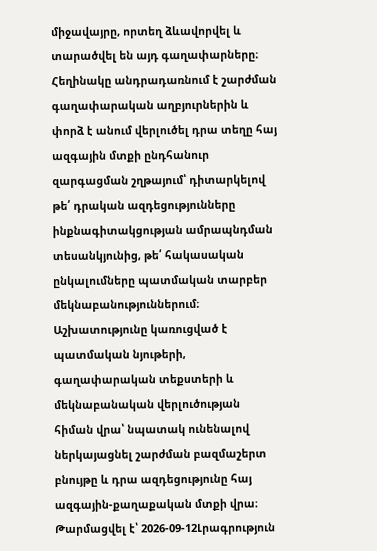միջավայրը, որտեղ ձևավորվել և տարածվել են այդ գաղափարները։ Հեղինակը անդրադառնում է շարժման գաղափարական աղբյուրներին և փորձ է անում վերլուծել դրա տեղը հայ ազգային մտքի ընդհանուր զարգացման շղթայում՝ դիտարկելով թե՛ դրական ազդեցությունները ինքնագիտակցության ամրապնդման տեսանկյունից, թե՛ հակասական ընկալումները պատմական տարբեր մեկնաբանություններում։ Աշխատությունը կառուցված է պատմական նյութերի, գաղափարական տեքստերի և մեկնաբանական վերլուծության հիման վրա՝ նպատակ ունենալով ներկայացնել շարժման բազմաշերտ բնույթը և դրա ազդեցությունը հայ ազգային-քաղաքական մտքի վրա։
Թարմացվել է՝ 2026-09-12Լրագրություն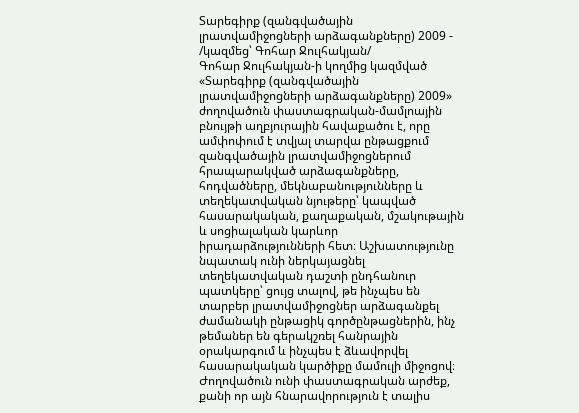Տարեգիրք (զանգվածային լրատվամիջոցների արձագանքները) 2009 - /կազմեց՝ Գոհար Ջուլհակյան/
Գոհար Ջուլհակյան-ի կողմից կազմված «Տարեգիրք (զանգվածային լրատվամիջոցների արձագանքները) 2009» ժողովածուն փաստագրական-մամլոային բնույթի աղբյուրային հավաքածու է, որը ամփոփում է տվյալ տարվա ընթացքում զանգվածային լրատվամիջոցներում հրապարակված արձագանքները, հոդվածները, մեկնաբանությունները և տեղեկատվական նյութերը՝ կապված հասարակական, քաղաքական, մշակութային և սոցիալական կարևոր իրադարձությունների հետ։ Աշխատությունը նպատակ ունի ներկայացնել տեղեկատվական դաշտի ընդհանուր պատկերը՝ ցույց տալով, թե ինչպես են տարբեր լրատվամիջոցներ արձագանքել ժամանակի ընթացիկ գործընթացներին, ինչ թեմաներ են գերակշռել հանրային օրակարգում և ինչպես է ձևավորվել հասարակական կարծիքը մամուլի միջոցով։ Ժողովածուն ունի փաստագրական արժեք, քանի որ այն հնարավորություն է տալիս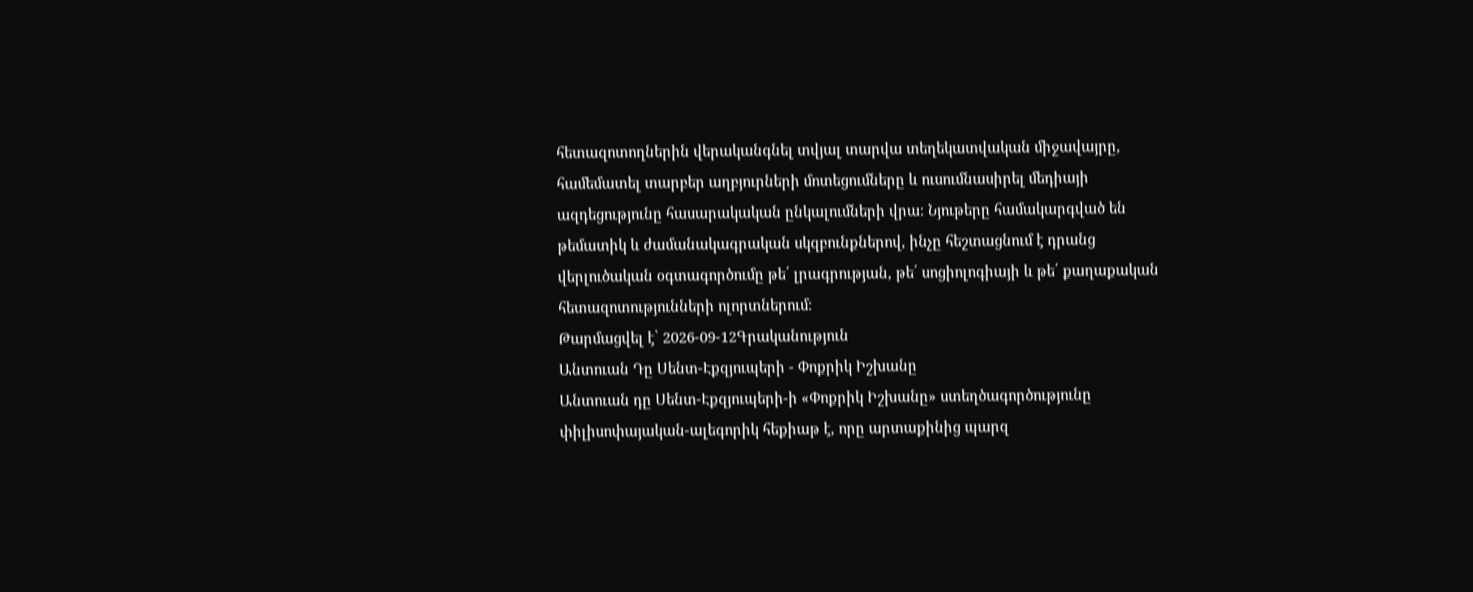հետազոտողներին վերականգնել տվյալ տարվա տեղեկատվական միջավայրը, համեմատել տարբեր աղբյուրների մոտեցումները և ուսումնասիրել մեդիայի ազդեցությունը հասարակական ընկալումների վրա։ Նյութերը համակարգված են թեմատիկ և ժամանակագրական սկզբունքներով, ինչը հեշտացնում է դրանց վերլուծական օգտագործումը թե՛ լրագրության, թե՛ սոցիոլոգիայի և թե՛ քաղաքական հետազոտությունների ոլորտներում։
Թարմացվել է՝ 2026-09-12Գրականություն
Անտուան Դը Սենտ-Էքզյուպերի - Փոքրիկ Իշխանը
Անտուան դը Սենտ-Էքզյուպերի-ի «Փոքրիկ Իշխանը» ստեղծագործությունը փիլիսոփայական-ալեգորիկ հեքիաթ է, որը արտաքինից պարզ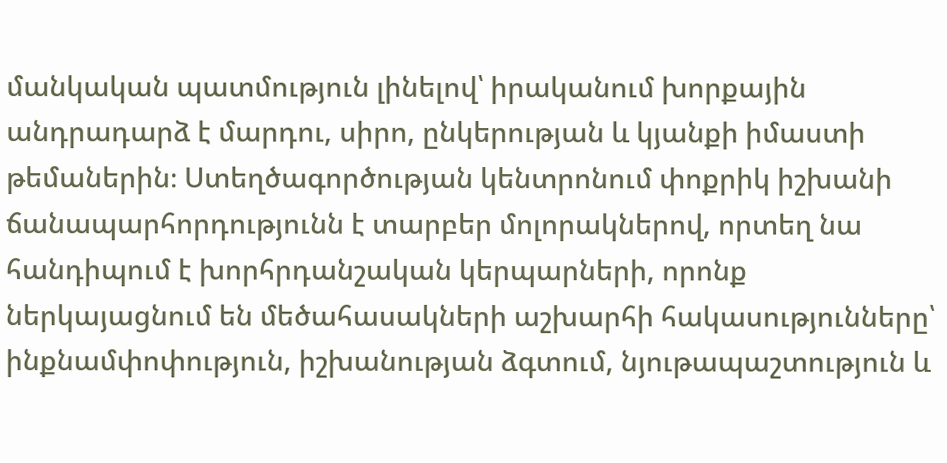մանկական պատմություն լինելով՝ իրականում խորքային անդրադարձ է մարդու, սիրո, ընկերության և կյանքի իմաստի թեմաներին։ Ստեղծագործության կենտրոնում փոքրիկ իշխանի ճանապարհորդությունն է տարբեր մոլորակներով, որտեղ նա հանդիպում է խորհրդանշական կերպարների, որոնք ներկայացնում են մեծահասակների աշխարհի հակասությունները՝ ինքնամփոփություն, իշխանության ձգտում, նյութապաշտություն և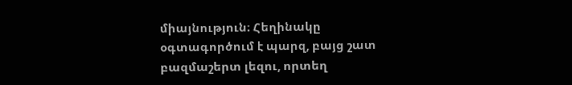միայնություն։ Հեղինակը օգտագործում է պարզ, բայց շատ բազմաշերտ լեզու, որտեղ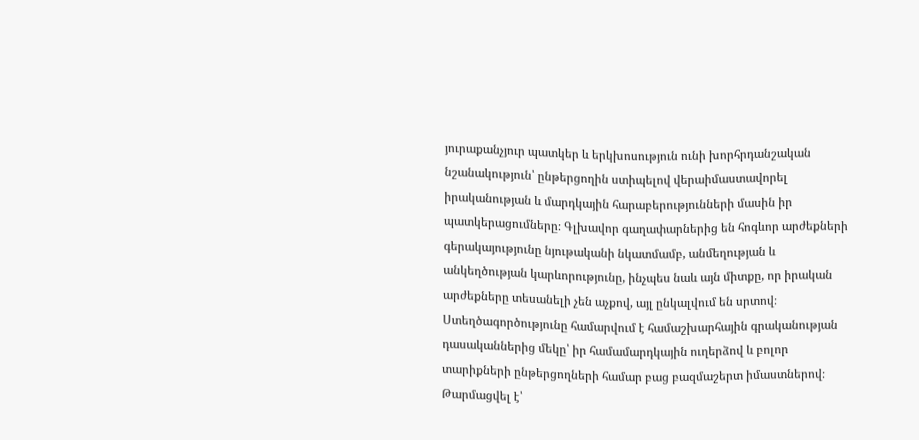յուրաքանչյուր պատկեր և երկխոսություն ունի խորհրդանշական նշանակություն՝ ընթերցողին ստիպելով վերաիմաստավորել իրականության և մարդկային հարաբերությունների մասին իր պատկերացումները։ Գլխավոր գաղափարներից են հոգևոր արժեքների գերակայությունը նյութականի նկատմամբ, անմեղության և անկեղծության կարևորությունը, ինչպես նաև այն միտքը, որ իրական արժեքները տեսանելի չեն աչքով, այլ ընկալվում են սրտով։ Ստեղծագործությունը համարվում է համաշխարհային գրականության դասականներից մեկը՝ իր համամարդկային ուղերձով և բոլոր տարիքների ընթերցողների համար բաց բազմաշերտ իմաստներով։
Թարմացվել է՝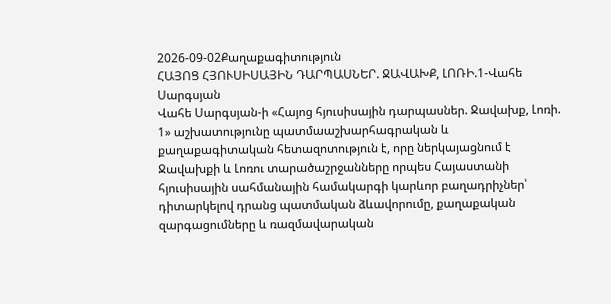2026-09-02Քաղաքագիտություն
ՀԱՅՈՑ ՀՅՈՒՍԻՍԱՅԻՆ ԴԱՐՊԱՍՆԵՐ. ՋԱՎԱԽՔ, ԼՈՌԻ.1-Վահե Սարգսյան
Վահե Սարգսյան-ի «Հայոց հյուսիսային դարպասներ. Ջավախք, Լոռի. 1» աշխատությունը պատմաաշխարհագրական և քաղաքագիտական հետազոտություն է, որը ներկայացնում է Ջավախքի և Լոռու տարածաշրջանները որպես Հայաստանի հյուսիսային սահմանային համակարգի կարևոր բաղադրիչներ՝ դիտարկելով դրանց պատմական ձևավորումը, քաղաքական զարգացումները և ռազմավարական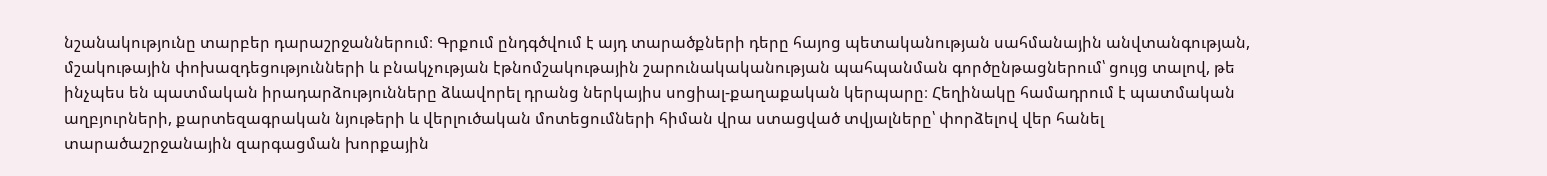նշանակությունը տարբեր դարաշրջաններում։ Գրքում ընդգծվում է այդ տարածքների դերը հայոց պետականության սահմանային անվտանգության, մշակութային փոխազդեցությունների և բնակչության էթնոմշակութային շարունակականության պահպանման գործընթացներում՝ ցույց տալով, թե ինչպես են պատմական իրադարձությունները ձևավորել դրանց ներկայիս սոցիալ-քաղաքական կերպարը։ Հեղինակը համադրում է պատմական աղբյուրների, քարտեզագրական նյութերի և վերլուծական մոտեցումների հիման վրա ստացված տվյալները՝ փորձելով վեր հանել տարածաշրջանային զարգացման խորքային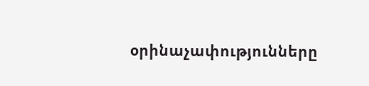օրինաչափությունները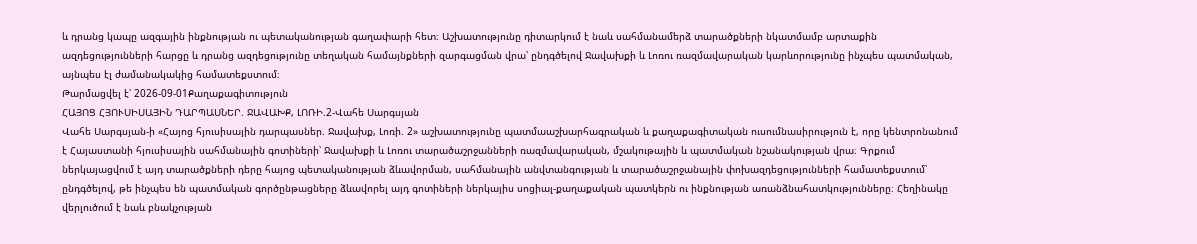և դրանց կապը ազգային ինքնության ու պետականության գաղափարի հետ։ Աշխատությունը դիտարկում է նաև սահմանամերձ տարածքների նկատմամբ արտաքին ազդեցությունների հարցը և դրանց ազդեցությունը տեղական համայնքների զարգացման վրա՝ ընդգծելով Ջավախքի և Լոռու ռազմավարական կարևորությունը ինչպես պատմական, այնպես էլ ժամանակակից համատեքստում։
Թարմացվել է՝ 2026-09-01Քաղաքագիտություն
ՀԱՅՈՑ ՀՅՈՒՍԻՍԱՅԻՆ ԴԱՐՊԱՍՆԵՐ. ՋԱՎԱԽՔ, ԼՈՌԻ.2-Վահե Սարգսյան
Վահե Սարգսյան-ի «Հայոց հյուսիսային դարպասներ. Ջավախք, Լոռի. 2» աշխատությունը պատմաաշխարհագրական և քաղաքագիտական ուսումնասիրություն է, որը կենտրոնանում է Հայաստանի հյուսիսային սահմանային գոտիների՝ Ջավախքի և Լոռու տարածաշրջանների ռազմավարական, մշակութային և պատմական նշանակության վրա։ Գրքում ներկայացվում է այդ տարածքների դերը հայոց պետականության ձևավորման, սահմանային անվտանգության և տարածաշրջանային փոխազդեցությունների համատեքստում՝ ընդգծելով, թե ինչպես են պատմական գործընթացները ձևավորել այդ գոտիների ներկայիս սոցիալ-քաղաքական պատկերն ու ինքնության առանձնահատկությունները։ Հեղինակը վերլուծում է նաև բնակչության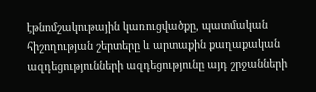էթնոմշակութային կառուցվածքը, պատմական հիշողության շերտերը և արտաքին քաղաքական ազդեցությունների ազդեցությունը այդ շրջանների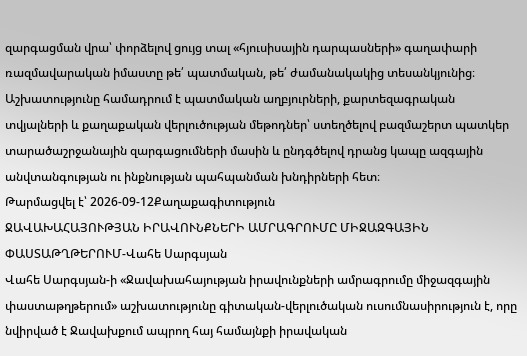զարգացման վրա՝ փորձելով ցույց տալ «հյուսիսային դարպասների» գաղափարի ռազմավարական իմաստը թե՛ պատմական, թե՛ ժամանակակից տեսանկյունից։ Աշխատությունը համադրում է պատմական աղբյուրների, քարտեզագրական տվյալների և քաղաքական վերլուծության մեթոդներ՝ ստեղծելով բազմաշերտ պատկեր տարածաշրջանային զարգացումների մասին և ընդգծելով դրանց կապը ազգային անվտանգության ու ինքնության պահպանման խնդիրների հետ։
Թարմացվել է՝ 2026-09-12Քաղաքագիտություն
ՋԱՎԱԽԱՀԱՅՈՒԹՅԱՆ ԻՐԱՎՈՒՆՔՆԵՐԻ ԱՄՐԱԳՐՈՒՄԸ ՄԻՋԱԶԳԱՅԻՆ ՓԱՍՏԱԹՂԹԵՐՈՒՄ-Վահե Սարգսյան
Վահե Սարգսյան-ի «Ջավախահայության իրավունքների ամրագրումը միջազգային փաստաթղթերում» աշխատությունը գիտական-վերլուծական ուսումնասիրություն է, որը նվիրված է Ջավախքում ապրող հայ համայնքի իրավական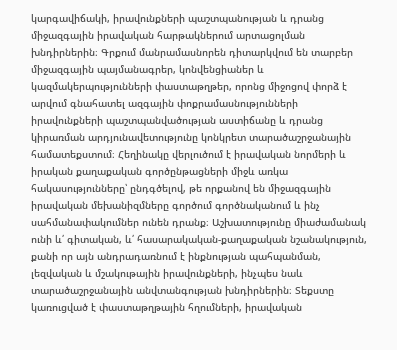կարգավիճակի, իրավունքների պաշտպանության և դրանց միջազգային իրավական հարթակներում արտացոլման խնդիրներին։ Գրքում մանրամասնորեն դիտարկվում են տարբեր միջազգային պայմանագրեր, կոնվենցիաներ և կազմակերպությունների փաստաթղթեր, որոնց միջոցով փորձ է արվում գնահատել ազգային փոքրամասնությունների իրավունքների պաշտպանվածության աստիճանը և դրանց կիրառման արդյունավետությունը կոնկրետ տարածաշրջանային համատեքստում։ Հեղինակը վերլուծում է իրավական նորմերի և իրական քաղաքական գործընթացների միջև առկա հակասությունները՝ ընդգծելով, թե որքանով են միջազգային իրավական մեխանիզմները գործում գործնականում և ինչ սահմանափակումներ ունեն դրանք։ Աշխատությունը միաժամանակ ունի և՛ գիտական, և՛ հասարակական-քաղաքական նշանակություն, քանի որ այն անդրադառնում է ինքնության պահպանման, լեզվական և մշակութային իրավունքների, ինչպես նաև տարածաշրջանային անվտանգության խնդիրներին։ Տեքստը կառուցված է փաստաթղթային հղումների, իրավական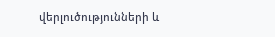վերլուծությունների և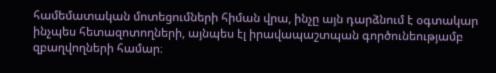համեմատական մոտեցումների հիման վրա, ինչը այն դարձնում է օգտակար ինչպես հետազոտողների, այնպես էլ իրավապաշտպան գործունեությամբ զբաղվողների համար։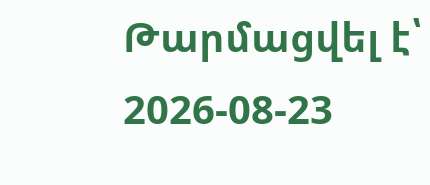Թարմացվել է՝ 2026-08-23